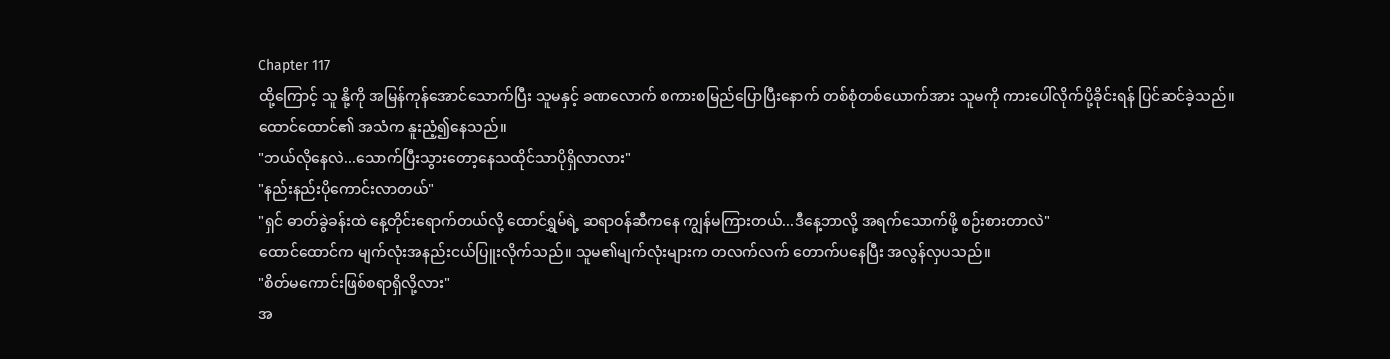Chapter 117
ထို့ကြောင့် သူ နို့ကို အမြန်ကုန်အောင်သောက်ပြီး သူမနှင့် ခဏလောက် စကားစမြည်ပြောပြီးနောက် တစ်စုံတစ်ယောက်အား သူမကို ကားပေါ်လိုက်ပို့ခိုင်းရန် ပြင်ဆင်ခဲ့သည်။
ထောင်ထောင်၏ အသံက နူးညံ့၍နေသည်။
"ဘယ်လိုနေလဲ...သောက်ပြီးသွားတော့နေသထိုင်သာပိုရှိလာလား"
"နည်းနည်းပိုကောင်းလာတယ်"
"ရှင် ဓာတ်ခွဲခန်းထဲ နေ့တိုင်းရောက်တယ်လို့ ထောင်ရွှမ်ရဲ့ ဆရာဝန်ဆီကနေ ကျွန်မကြားတယ်...ဒီနေ့ဘာလို့ အရက်သောက်ဖို့ စဉ်းစားတာလဲ"
ထောင်ထောင်က မျက်လုံးအနည်းငယ်ပြူးလိုက်သည်။ သူမ၏မျက်လုံးများက တလက်လက် တောက်ပနေပြီး အလွန်လှပသည်။
"စိတ်မကောင်းဖြစ်စရာရှိလို့လား"
အ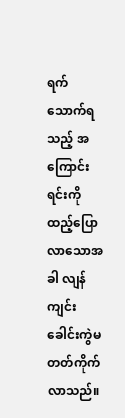ရက်သောက်ရသည့် အကြောင်းရင်းကို ထည့်ပြောလာသောအခါ လျန်ကျင်း ခေါင်းကွဲမတတ်ကိုက်လာသည်။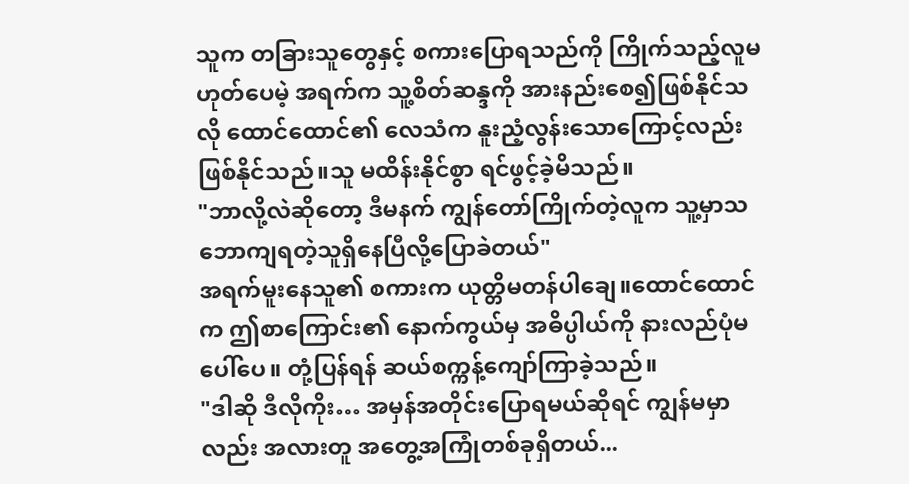သူက တခြားသူတွေနှင့် စကားပြောရသည်ကို ကြိုက်သည့်လူမဟုတ်ပေမဲ့ အရက်က သူ့စိတ်ဆန္ဒကို အားနည်းစေ၍ဖြစ်နိုင်သလို ထောင်ထောင်၏ လေသံက နူးညံ့လွန်းသောကြောင့်လည်းဖြစ်နိုင်သည်။သူ မထိန်းနိုင်စွာ ရင်ဖွင့်ခဲ့မိသည်။
"ဘာလို့လဲဆိုတော့ ဒီမနက် ကျွန်တော်ကြိုက်တဲ့လူက သူ့မှာသဘောကျရတဲ့သူရှိနေပြီလို့ပြောခဲတယ်"
အရက်မူးနေသူ၏ စကားက ယုတ္တိမတန်ပါချေ။ထောင်ထောင်က ဤစာကြောင်း၏ နောက်ကွယ်မှ အဓိပ္ပါယ်ကို နားလည်ပုံမပေါ်ပေ။ တုံ့ပြန်ရန် ဆယ်စက္ကန့်ကျော်ကြာခဲ့သည်။
"ဒါဆို ဒီလိုကိုး… အမှန်အတိုင်းပြောရမယ်ဆိုရင် ကျွန်မမှာလည်း အလားတူ အတွေ့အကြုံတစ်ခုရှိတယ်...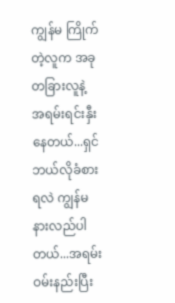ကျွန်မ ကြိုက်တဲ့လူက အခု တခြားလူနဲ့ အရမ်းရင်းနှီးနေတယ်...ရှင် ဘယ်လိုခံစားရလဲ ကျွန်မ နားလည်ပါတယ်...အရမ်းဝမ်းနည်းပြီး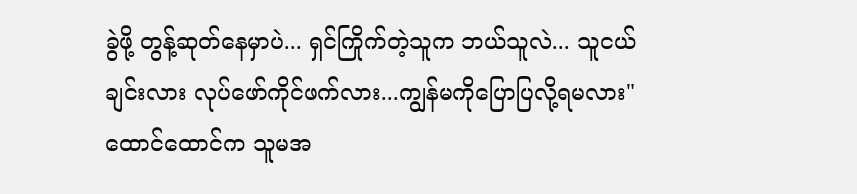ခွဲဖို့ တွန့်ဆုတ်နေမှာပဲ... ရှင်ကြိုက်တဲ့သူက ဘယ်သူလဲ... သူငယ်ချင်းလား လုပ်ဖော်ကိုင်ဖက်လား...ကျွန်မကိုပြောပြလို့ရမလား"
ထောင်ထောင်က သူမအ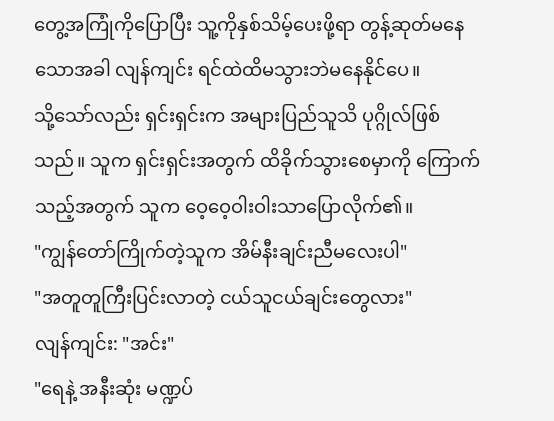တွေ့အကြုံကိုပြောပြီး သူ့ကိုနှစ်သိမ့်ပေးဖို့ရာ တွန့်ဆုတ်မနေသောအခါ လျန်ကျင်း ရင်ထဲထိမသွားဘဲမနေနိုင်ပေ။
သို့သော်လည်း ရှင်းရှင်းက အများပြည်သူသိ ပုဂ္ဂိုလ်ဖြစ်သည်။ သူက ရှင်းရှင်းအတွက် ထိခိုက်သွားစေမှာကို ကြောက်သည့်အတွက် သူက ဝေ့ဝေ့ဝါးဝါးသာပြောလိုက်၏။
"ကျွန်တော်ကြိုက်တဲ့သူက အိမ်နီးချင်းညီမလေးပါ"
"အတူတူကြီးပြင်းလာတဲ့ ငယ်သူငယ်ချင်းတွေလား"
လျန်ကျင်း: "အင်း"
"ရေနဲ့ အနီးဆုံး မဏ္ဍပ်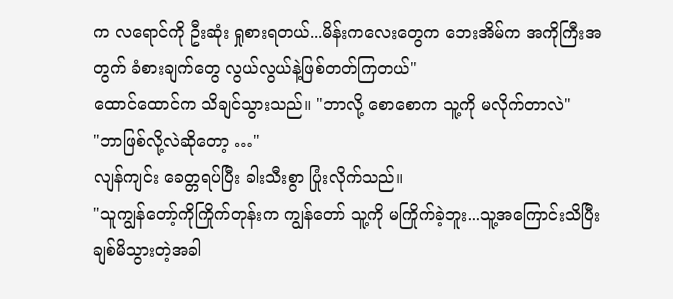က လရောင်ကို ဦးဆုံး ရှုစားရတယ်...မိန်းကလေးတွေက ဘေးအိမ်က အကိုကြီးအတွက် ခံစားချက်တွေ လွယ်လွယ်နဲ့ဖြစ်တတ်ကြတယ်"
ထောင်ထောင်က သိချင်သွားသည်။ "ဘာလို့ စောစောက သူ့ကို မလိုက်တာလဲ"
"ဘာဖြစ်လို့လဲဆိုတော့ …"
လျန်ကျင်း ခေတ္တရပ်ပြီး ခါးသီးစွာ ပြုံးလိုက်သည်။
"သူကျွန်တော့်ကိုကြိုက်တုန်းက ကျွန်တော် သူ့ကို မကြိုက်ခဲ့ဘူး...သူ့အကြောင်းသိပြီး ချစ်မိသွားတဲ့အခါ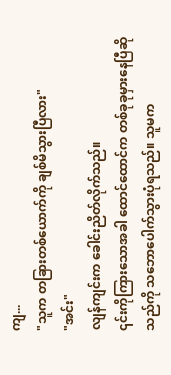ကျ...
"သူက တခြားတစ်ယောက်ကို ချစ်မိသွားပြီလား"
"အင်း"
လျန်ကျင်းက ခေါင်းညိတ်လိုက်သည်။
၎င်းကိုကြားသောအခါ ထောင်ထောင်က တစ်ခုခုမှားနေပြီဆိုသည်ကို သဘောပေါက်သွားပုံရသည်။ သူမက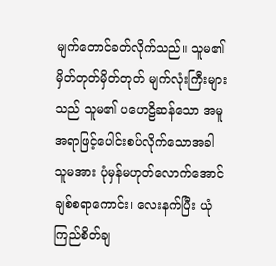မျက်တောင်ခတ်လိုက်သည်။ သူမ၏ မှိတ်တုတ်မှိတ်တုတ် မျက်လုံးကြီးများသည် သူမ၏ ပဟေဠိဆန်သော အမူအရာဖြင့်ပေါင်းစပ်လိုက်သောအခါ သူမအား ပုံမှန်မဟုတ်လောက်အောင် ချစ်စရာကောင်း၊ လေးနက်ပြီး ယုံကြည်စိတ်ချ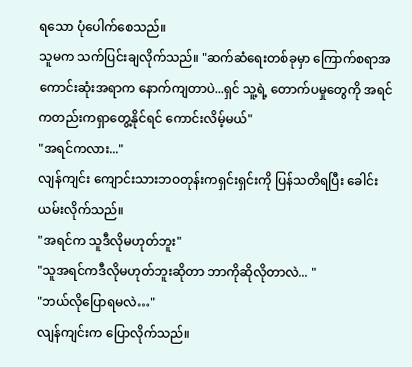ရသော ပုံပေါက်စေသည်။
သူမက သက်ပြင်းချလိုက်သည်။ "ဆက်ဆံရေးတစ်ခုမှာ ကြောက်စရာအကောင်းဆုံးအရာက နောက်ကျတာပဲ...ရှင် သူ့ရဲ့ တောက်ပမှုတွေကို အရင်ကတည်းကရှာတွေ့နိုင်ရင် ကောင်းလိမ့်မယ်"
"အရင်ကလား..."
လျန်ကျင်း ကျောင်းသားဘဝတုန်းကရှင်းရှင်းကို ပြန်သတိရပြီး ခေါင်းယမ်းလိုက်သည်။
"အရင်က သူဒီလိုမဟုတ်ဘူး"
"သူအရင်ကဒီလိုမဟုတ်ဘူးဆိုတာ ဘာကိုဆိုလိုတာလဲ... "
"ဘယ်လိုပြောရမလဲ…"
လျန်ကျင်းက ပြောလိုက်သည်။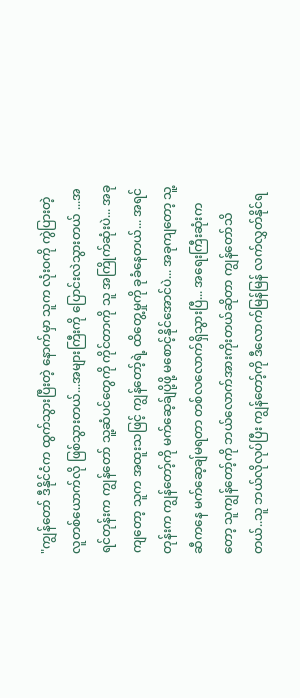"ကျွန်တော် ဒီနိုင်ငံက ထွက်သွားပြီးတဲ့ နောက်မှာ သူက လုံးဝကို ကွဲပြားတဲ့ လူတစ်ယောက်လို ဖြစ်သွားတယ်...အများကြီးကို ပြောင်းလဲသွားတယ် ...အရင်တုန်းက ကျွန်တော် သူ့ဆံပင်တွေကို ကိုင်တာကို သူ အကြိုက်ဆုံးပဲ... အခုကျတော့ သူက အထူးသဖြင့် ကျွန်တော့်ရဲ့ ထိတွေ့မှုကို ခုခံနေတယ်... အရင်တုန်းက ကျွန်တော့်ကို မက်ဆေ့ခ်ျပို့ဖို့ မစောင့်နိုင်အောင်ပဲ... အခုကျတော့ သူ့ဆီကနေ မက်ဆေ့ချ်မရတာ တစ်လလောက်ရှိသွားပြီ... အရေးကြီးဆုံးကတော့ သူကျွန်တော့်ကို ဘယ်လောက်အားကိုးတယ်ဆိုတာ ကျွန်တော်သိတယ်..သူ ဘယ်လိုလုပ်ပြီး ကျွန်တော့်ကို ဒီလောက်မြန်မြန် လက်လွှတ်နိုင်ရ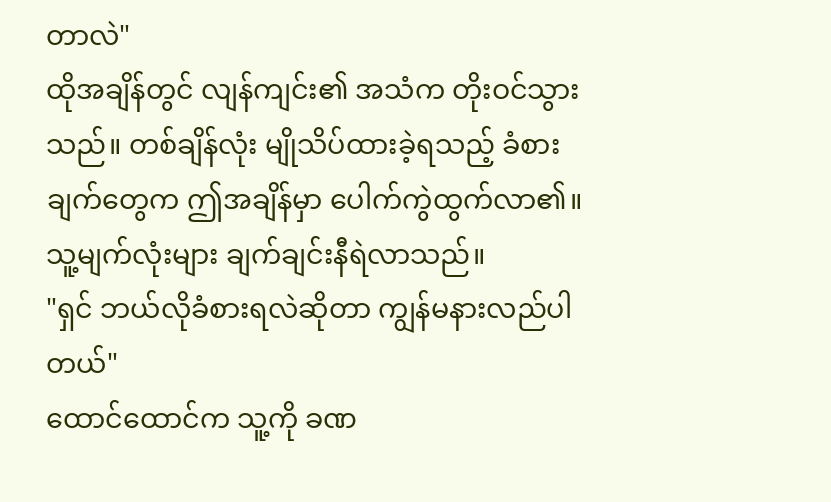တာလဲ"
ထိုအချိန်တွင် လျန်ကျင်း၏ အသံက တိုးဝင်သွားသည်။ တစ်ချိန်လုံး မျိုသိပ်ထားခဲ့ရသည့် ခံစားချက်တွေက ဤအချိန်မှာ ပေါက်ကွဲထွက်လာ၏။ သူ့မျက်လုံးများ ချက်ချင်းနီရဲလာသည်။
"ရှင် ဘယ်လိုခံစားရလဲဆိုတာ ကျွန်မနားလည်ပါတယ်"
ထောင်ထောင်က သူ့ကို ခဏ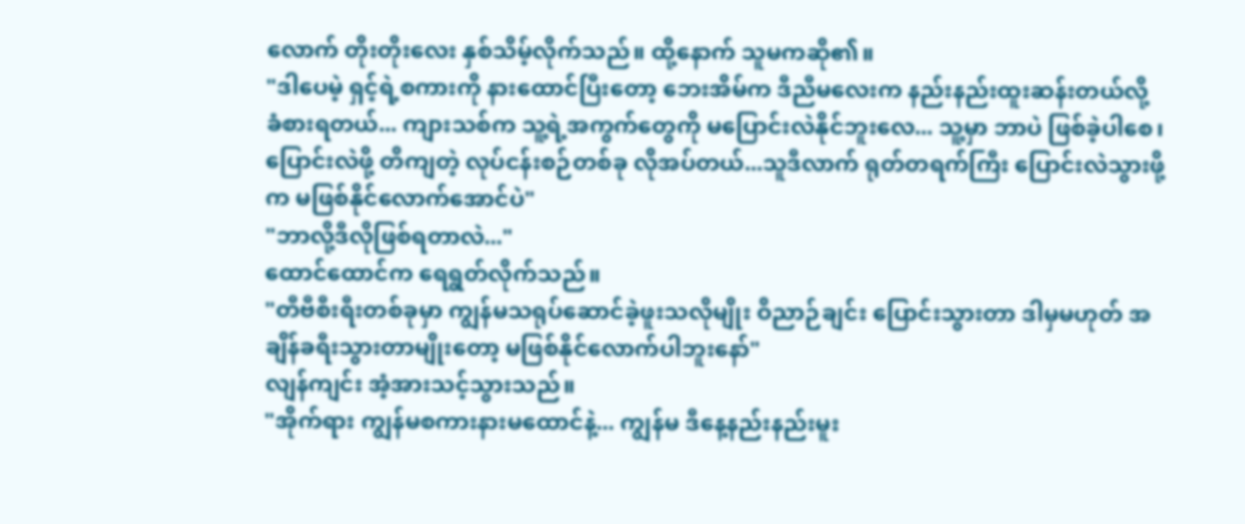လောက် တိုးတိုးလေး နှစ်သိမ့်လိုက်သည်။ ထို့နောက် သူမကဆို၏။
"ဒါပေမဲ့ ရှင့်ရဲ့စကားကို နားထောင်ပြီးတော့ ဘေးအိမ်က ဒီညီမလေးက နည်းနည်းထူးဆန်းတယ်လို့ ခံစားရတယ်... ကျားသစ်က သူ့ရဲ့အကွက်တွေကို မပြောင်းလဲနိုင်ဘူးလေ... သူ့မှာ ဘာပဲ ဖြစ်ခဲ့ပါစေ၊ ပြောင်းလဲဖို့ တိကျတဲ့ လုပ်ငန်းစဉ်တစ်ခု လိုအပ်တယ်...သူဒီလာက် ရုတ်တရက်ကြီး ပြောင်းလဲသွားဖို့က မဖြစ်နိုင်လောက်အောင်ပဲ"
"ဘာလို့ဒီလိုဖြစ်ရတာလဲ..."
ထောင်ထောင်က ရေရွတ်လိုက်သည်။
"တီဗီစီးရီးတစ်ခုမှာ ကျွန်မသရုပ်ဆောင်ခဲ့ဖူးသလိုမျိုး ဝိညာဉ်ချင်း ပြောင်းသွားတာ ဒါမှမဟုတ် အချိန်ခရီးသွားတာမျိုးတော့ မဖြစ်နိုင်လောက်ပါဘူးနော်"
လျန်ကျင်း အံ့အားသင့်သွားသည်။
"အိုက်ရား ကျွန်မစကားနားမထောင်နဲ့... ကျွန်မ ဒီနေ့နည်းနည်းမူး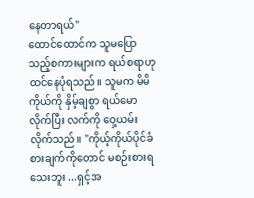နေတာရယ်"
ထောင်ထောင်က သူမပြောသည့်စကားများက ရယ်စရာဟု ထင်နေပုံရသည်။ သူမက မိမိကိုယ်ကို နှိမ့်ချစွာ ရယ်မောလိုက်ပြီး လက်ကို ဝှေ့ယမ်းလိုက်သည်။ "ကိုယ့်ကိုယ်ပိုင်ခံစားချက်ကိုတောင် မစဉ်းစားရသေးဘူး ...ရှင့်အ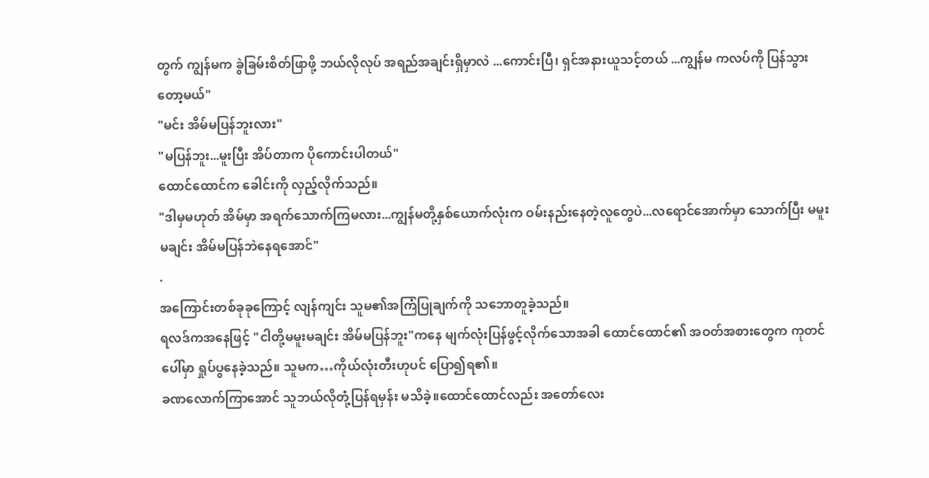တွက် ကျွန်မက ခွဲခြမ်းစိတ်ဖြာဖို့ ဘယ်လိုလုပ် အရည်အချင်းရှိမှာလဲ ...ကောင်းပြီ၊ ရှင်အနားယူသင့်တယ် ...ကျွန်မ ကလပ်ကို ပြန်သွားတော့မယ်"
"မင်း အိမ်မပြန်ဘူးလား"
"မပြန်ဘူး...မူးပြီး အိပ်တာက ပိုကောင်းပါတယ်"
ထောင်ထောင်က ခေါင်းကို လှည့်လိုက်သည်။
"ဒါမှမဟုတ် အိမ်မှာ အရက်သောက်ကြမလား...ကျွန်မတို့နှစ်ယောက်လုံးက ဝမ်းနည်းနေတဲ့လူတွေပဲ...လရောင်အောက်မှာ သောက်ပြီး မမူးမချင်း အိမ်မပြန်ဘဲနေရအောင်"
.
အကြောင်းတစ်ခုခုကြောင့် လျန်ကျင်း သူမ၏အကြံပြုချက်ကို သဘောတူခဲ့သည်။
ရလဒ်ကအနေဖြင့် "ငါတို့မမူးမချင်း အိမ်မပြန်ဘူး"ကနေ မျက်လုံးပြန်ဖွင့်လိုက်သောအခါ ထောင်ထောင်၏ အဝတ်အစားတွေက ကုတင်ပေါ်မှာ ရှုပ်ပွနေခဲ့သည်။ သူမက…ကိုယ်လုံးတီးဟုပင် ပြော၍ရ၏။
ခဏလောက်ကြာအောင် သူဘယ်လိုတုံ့ပြန်ရမှန်း မသိခဲ့။ထောင်ထောင်လည်း အတော်လေး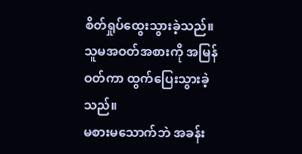စိတ်ရှုပ်ထွေးသွားခဲ့သည်။ သူမအဝတ်အစားကို အမြန်ဝတ်ကာ ထွက်ပြေးသွားခဲ့သည်။
မစားမသောက်ဘဲ အခန်း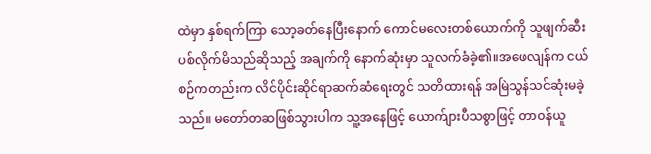ထဲမှာ နှစ်ရက်ကြာ သော့ခတ်နေပြီးနောက် ကောင်မလေးတစ်ယောက်ကို သူဖျက်ဆီးပစ်လိုက်မိသည်ဆိုသည့် အချက်ကို နောက်ဆုံးမှာ သူလက်ခံခဲ့၏။အဖေလျန်က ငယ်စဉ်ကတည်းက လိင်ပိုင်းဆိုင်ရာဆက်ဆံရေးတွင် သတိထားရန် အမြဲသွန်သင်ဆုံးမခဲ့သည်။ မတော်တဆဖြစ်သွားပါက သူ့အနေဖြင့် ယောက်ျားပီသစွာဖြင့် တာဝန်ယူ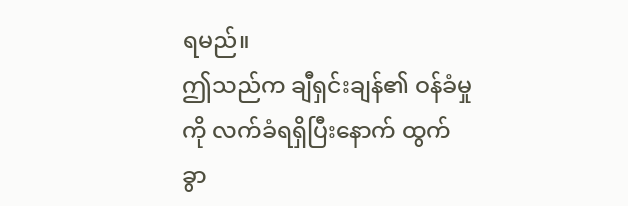ရမည်။
ဤသည်က ချီရှင်းချန်၏ ဝန်ခံမှုကို လက်ခံရရှိပြီးနောက် ထွက်ခွာ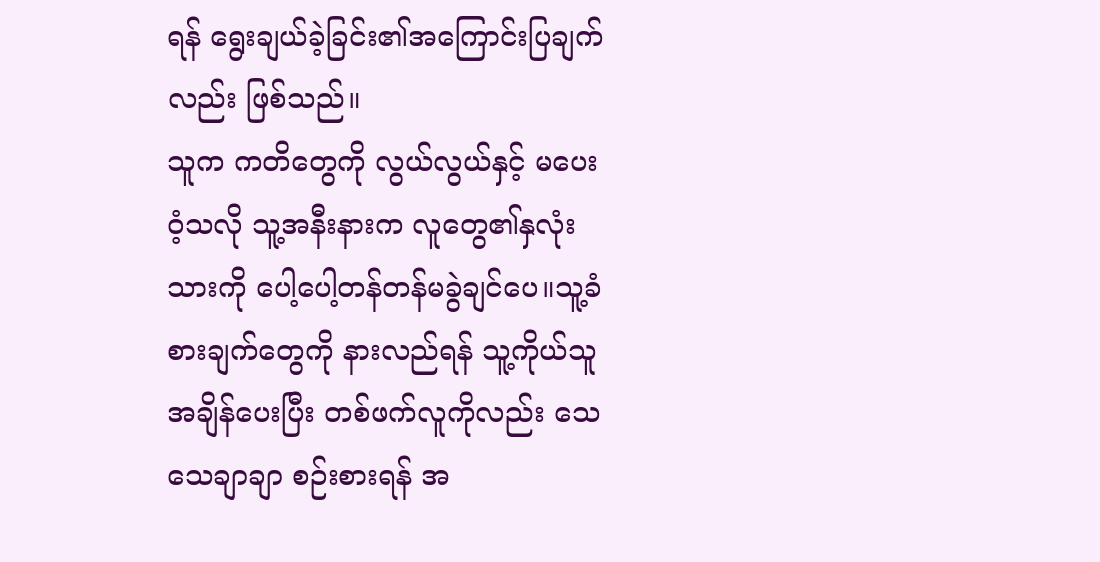ရန် ရွေးချယ်ခဲ့ခြင်း၏အကြောင်းပြချက်လည်း ဖြစ်သည်။
သူက ကတိတွေကို လွယ်လွယ်နှင့် မပေးဝံ့သလို သူ့အနီးနားက လူတွေ၏နှလုံးသားကို ပေါ့ပေါ့တန်တန်မခွဲချင်ပေ။သူ့ခံစားချက်တွေကို နားလည်ရန် သူ့ကိုယ်သူ အချိန်ပေးပြီး တစ်ဖက်လူကိုလည်း သေသေချာချာ စဉ်းစားရန် အ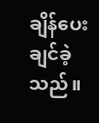ချိန်ပေးချင်ခဲ့သည်။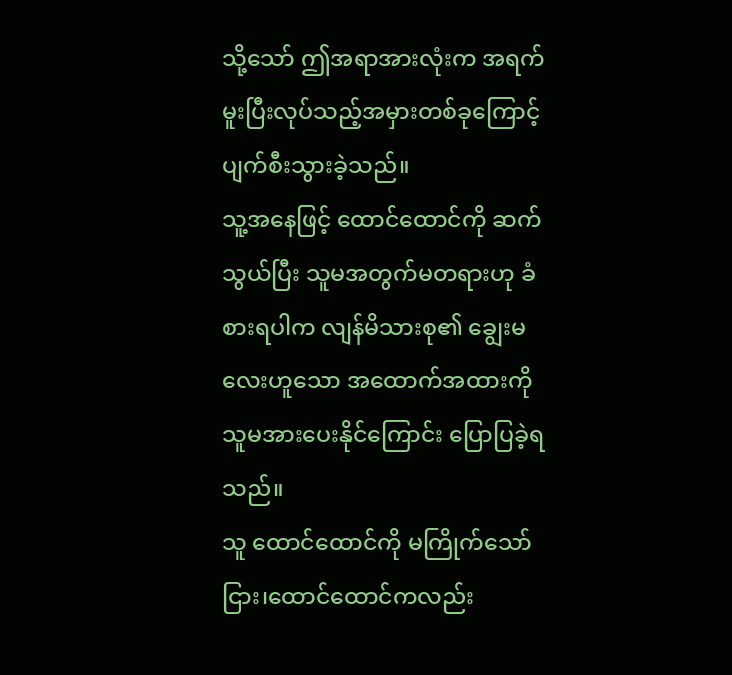သို့သော် ဤအရာအားလုံးက အရက်မူးပြီးလုပ်သည့်အမှားတစ်ခုကြောင့် ပျက်စီးသွားခဲ့သည်။
သူ့အနေဖြင့် ထောင်ထောင်ကို ဆက်သွယ်ပြီး သူမအတွက်မတရားဟု ခံစားရပါက လျန်မိသားစု၏ ချွေးမလေးဟူသော အထောက်အထားကို သူမအားပေးနိုင်ကြောင်း ပြောပြခဲ့ရသည်။
သူ ထောင်ထောင်ကို မကြိုက်သော်ငြား၊ထောင်ထောင်ကလည်း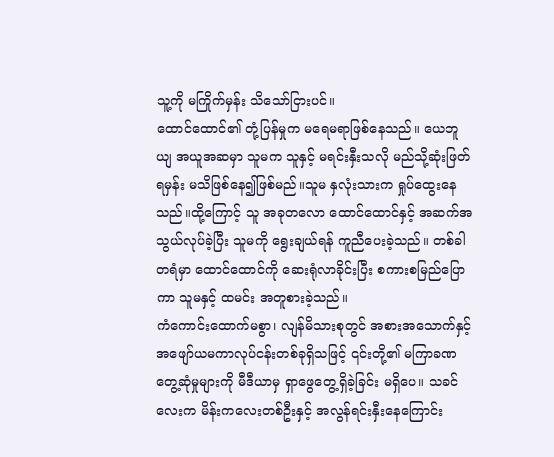သူ့ကို မကြိုက်မှန်း သိသော်ငြားပင်။
ထောင်ထောင်၏ တုံ့ပြန်မှုက မရေမရာဖြစ်နေသည်။ ယေဘူယျ အယူအဆမှာ သူမက သူနှင့် မရင်းနှီးသလို မည်သို့ဆုံးဖြတ်ရမှန်း မသိဖြစ်နေ၍ဖြစ်မည်။သူမ နှလုံးသားက ရှုပ်ထွေးနေသည်။ထို့ကြောင့် သူ အခုတလော ထောင်ထောင်နှင့် အဆက်အသွယ်လုပ်ခဲ့ပြီး သူမကို ရွေးချယ်ရန် ကူညီပေးခဲ့သည်။ တစ်ခါတရံမှာ ထောင်ထောင်ကို ဆေးရုံလာခိုင်းပြီး စကားစမြည်ပြောကာ သူမနှင့် ထမင်း အတူစားခဲ့သည်။
ကံကောင်းထောက်မစွာ၊ လျန်မိသားစုတွင် အစားအသောက်နှင့် အဖျော်ယမကာလုပ်ငန်းတစ်ခုရှိသဖြင့် ၎င်းတို့၏ မကြာခဏ တွေ့ဆုံမှုများကို မီဒီယာမှ ရှာဖွေတွေ့ရှိခဲ့ခြင်း မရှိပေ။ သခင်လေးက မိန်းကလေးတစ်ဦးနှင့် အလွန်ရင်းနှီးနေကြောင်း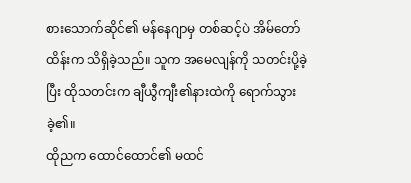စားသောက်ဆိုင်၏ မန်နေဂျာမှ တစ်ဆင့်ပဲ အိမ်တော်ထိန်းက သိရှိခဲ့သည်။ သူက အမေလျန်ကို သတင်းပို့ခဲ့ပြီး ထိုသတင်းက ချီယွီကျီး၏နားထဲကို ရောက်သွားခဲ့၏။
ထိုညက ထောင်ထောင်၏ မထင်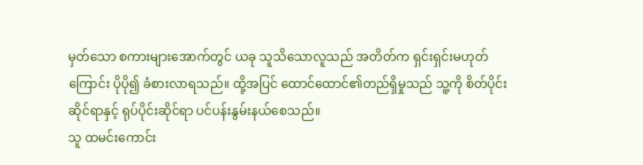မှတ်သော စကားများအောက်တွင် ယခု သူသိသောလူသည် အတိတ်က ရှင်းရှင်းမဟုတ်ကြောင်း ပိုပို၍ ခံစားလာရသည်။ ထို့အပြင် ထောင်ထောင်၏တည်ရှိမှုသည် သူ့ကို စိတ်ပိုင်းဆိုင်ရာနှင့် ရုပ်ပိုင်းဆိုင်ရာ ပင်ပန်းနွမ်းနယ်စေသည်။
သူ ထမင်းကောင်း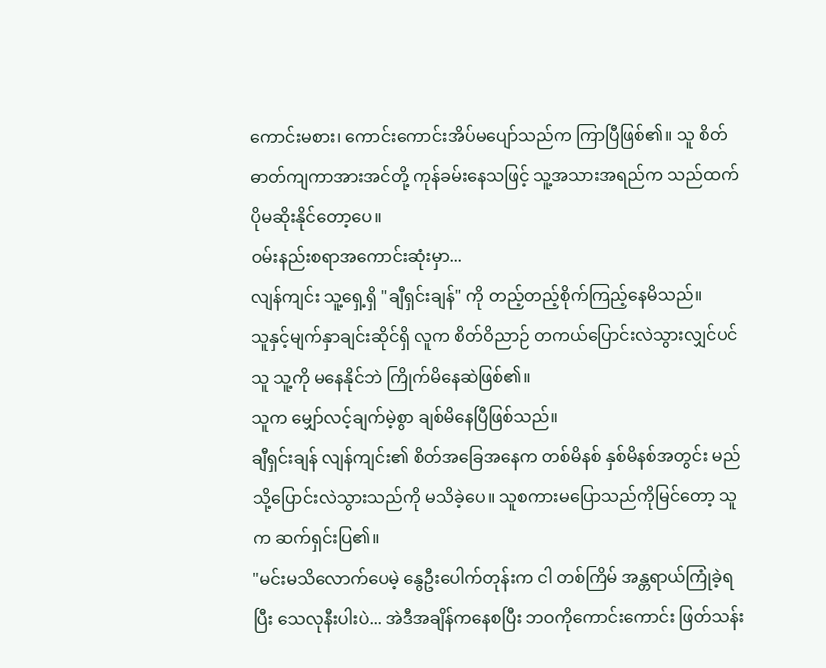ကောင်းမစား၊ ကောင်းကောင်းအိပ်မပျော်သည်က ကြာပြီဖြစ်၏။ သူ စိတ်ဓာတ်ကျကာအားအင်တို့ ကုန်ခမ်းနေသဖြင့် သူ့အသားအရည်က သည်ထက်ပိုမဆိုးနိုင်တော့ပေ။
ဝမ်းနည်းစရာအကောင်းဆုံးမှာ...
လျန်ကျင်း သူ့ရှေ့ရှိ "ချီရှင်းချန်" ကို တည့်တည့်စိုက်ကြည့်နေမိသည်။
သူနှင့်မျက်နှာချင်းဆိုင်ရှိ လူက စိတ်ဝိညာဉ် တကယ်ပြောင်းလဲသွားလျှင်ပင် သူ သူ့ကို မနေနိုင်ဘဲ ကြိုက်မိနေဆဲဖြစ်၏။
သူက မျှော်လင့်ချက်မဲ့စွာ ချစ်မိနေပြီဖြစ်သည်။
ချီရှင်းချန် လျန်ကျင်း၏ စိတ်အခြေအနေက တစ်မိနစ် နှစ်မိနစ်အတွင်း မည်သို့ပြောင်းလဲသွားသည်ကို မသိခဲ့ပေ။ သူစကားမပြောသည်ကိုမြင်တော့ သူက ဆက်ရှင်းပြ၏။
"မင်းမသိလောက်ပေမဲ့ နွေဦးပေါက်တုန်းက ငါ တစ်ကြိမ် အန္တရာယ်ကြုံခဲ့ရပြီး သေလုနီးပါးပဲ... အဲဒီအချိန်ကနေစပြီး ဘဝကိုကောင်းကောင်း ဖြတ်သန်း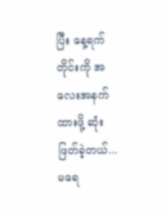ပြီး နေ့ရက်တိုင်းကို အလေးအနက်ထားဖို့ ဆုံးဖြတ်ခဲ့တယ်... မရေ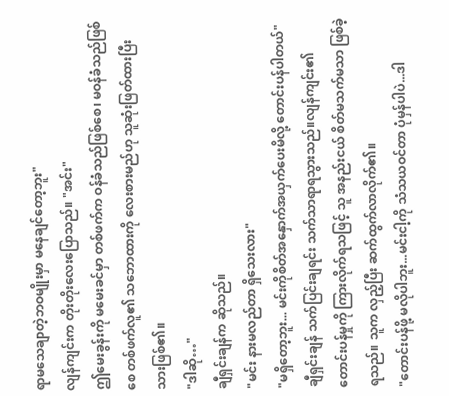ရာမသေချာတဲ့ဘဝမျိုးမှာ မနေချင်တော့ဘူး"
လျန်ကျင်းက တိုးတိုးလေးပြောသည်။ "အင်း"
ဤမေးခွန်းကို မမေးခင်မှာ တစ်ဖက်က ဝန်ခံသည်ဖြစ်စေ၊ မဝန်ခံသည်ဖြစ်စေ တစ်ဖက်လူ၏ သဘောထားကို လေးစားမည်ဟု သူဆုံးဖြတ်ထားပြီးသားဖြစ်၏။
"ဒါဆို…"
ချီရှင်းချန်က ဆိုသည်။
"မင်း နားမလည်တာ ရှိသေးလား"
"မရှိတော့ဘူး... မင်းကိုစိတ်အနှောက်အယှက်ပေးမိလို့ တောင်းပန်ပါတယ်"
ချီရှင်းချန် သက်ပြင်းချရင်း သက်သာရာရသွားသည်။လျန်ကျင်း၏ တောင်းပန်မှုကို ကြားလိုက်ရသဖြင့် သူ အနည်းငယ် စိတ်မသက်မသာ ဖြစ်ခဲ့ရသည်။ သူက လှည့်ပြီး ဆက်ထွက်လာလိုက်၏။
"တောင်းပန်ဖို့ မလိုပါဘူး...မင်းငါ့ကို သံသယဝင်တာ ပုံမှန်ပါပဲ...ဒါ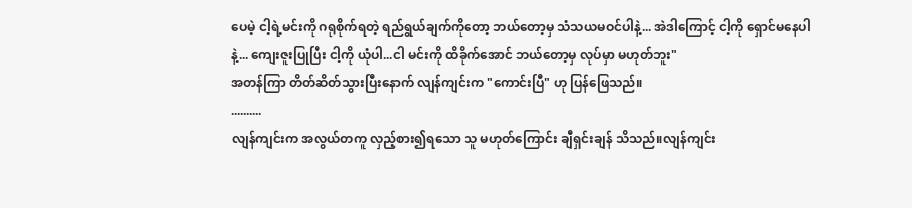ပေမဲ့ ငါ့ရဲ့မင်းကို ဂရုစိုက်ရတဲ့ ရည်ရွယ်ချက်ကိုတော့ ဘယ်တော့မှ သံသယမဝင်ပါနဲ့... အဲဒါကြောင့် ငါ့ကို ရှောင်မနေပါနဲ့... ကျေးဇူးပြုပြီး ငါ့ကို ယုံပါ...ငါ မင်းကို ထိခိုက်အောင် ဘယ်တော့မှ လုပ်မှာ မဟုတ်ဘူး"
အတန်ကြာ တိတ်ဆိတ်သွားပြီးနောက် လျန်ကျင်းက "ကောင်းပြီ" ဟု ပြန်ဖြေသည်။
..........
လျန်ကျင်းက အလွယ်တကူ လှည့်စား၍ရသော သူ မဟုတ်ကြောင်း ချီရှင်းချန် သိသည်။လျန်ကျင်း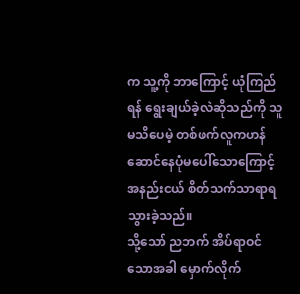က သူ့ကို ဘာကြောင့် ယုံကြည်ရန် ရွေးချယ်ခဲ့လဲဆိုသည်ကို သူမသိပေမဲ့ တစ်ဖက်လူကဟန်ဆောင်နေပုံမပေါ်သောကြောင့် အနည်းငယ် စိတ်သက်သာရာရသွားခဲ့သည်။
သို့သော် ညဘက် အိပ်ရာဝင်သောအခါ မှောက်လိုက်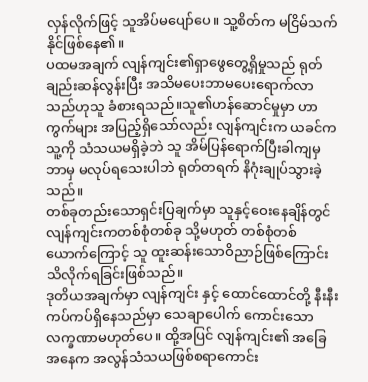လှန်လိုက်ဖြင့် သူအိပ်မပျော်ပေ။ သူ့စိတ်က မငြိမ်သက်နိုင်ဖြစ်နေ၏။
ပထမအချက် လျန်ကျင်း၏ရှာဖွေတွေ့ရှိမှုသည် ရုတ်ချည်းဆန်လွန်းပြီး အသိမပေးဘာမပေးရောက်လာသည်ဟုသူ ခံစားရသည်။သူ၏ဟန်ဆောင်မှုမှာ ဟာကွက်များ အပြည့်ရှိသော်လည်း လျန်ကျင်းက ယခင်က သူ့ကို သံသယမရှိခဲ့ဘဲ သူ အိမ်ပြန်ရောက်ပြီးခါကျမှ ဘာမှ မလုပ်ရသေးပါဘဲ ရုတ်တရက် နိဂုံးချုပ်သွားခဲ့သည်။
တစ်ခုတည်းသောရှင်းပြချက်မှာ သူနှင့်ဝေးနေချိန်တွင် လျန်ကျင်းကတစ်စုံတစ်ခု သို့မဟုတ် တစ်စုံတစ်ယောက်ကြောင့် သူ ထူးဆန်းသောဝိညာဉ်ဖြစ်ကြောင်း သိလိုက်ရခြင်းဖြစ်သည်။
ဒုတိယအချက်မှာ လျန်ကျင်း နှင့် ထောင်ထောင်တို့ နီးနီးကပ်ကပ်ရှိနေသည်မှာ သေချာပေါက် ကောင်းသောလက္ခဏာမဟုတ်ပေ။ ထို့အပြင် လျန်ကျင်း၏ အခြေအနေက အလွန်သံသယဖြစ်စရာကောင်း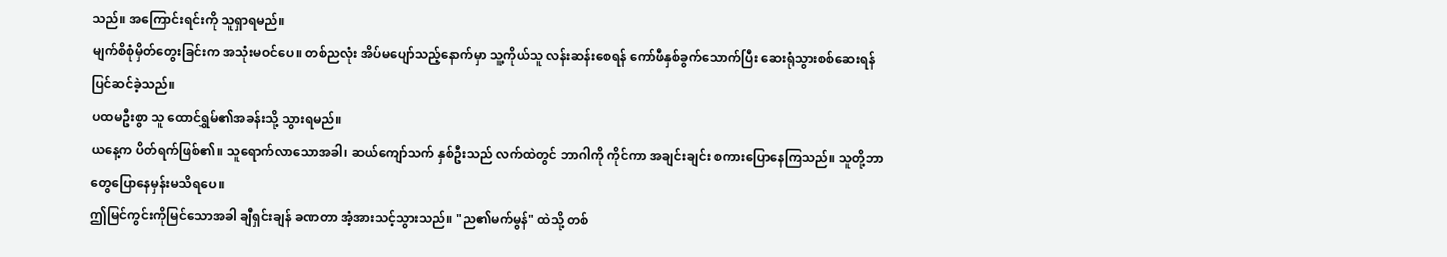သည်။ အကြောင်းရင်းကို သူရှာရမည်။
မျက်စိစုံမှိတ်တွေးခြင်းက အသုံးမဝင်ပေ။ တစ်ညလုံး အိပ်မပျော်သည့်နောက်မှာ သူ့ကိုယ်သူ လန်းဆန်းစေရန် ကော်ဖီနှစ်ခွက်သောက်ပြီး ဆေးရုံသွားစစ်ဆေးရန် ပြင်ဆင်ခဲ့သည်။
ပထမဦးစွာ သူ ထောင်ရွှမ်၏အခန်းသို့ သွားရမည်။
ယနေ့က ပိတ်ရက်ဖြစ်၏။ သူရောက်လာသောအခါ၊ ဆယ်ကျော်သက် နှစ်ဦးသည် လက်ထဲတွင် ဘာဂါကို ကိုင်ကာ အချင်းချင်း စကားပြောနေကြသည်။ သူတို့ဘာတွေပြောနေမှန်းမသိရပေ။
ဤမြင်ကွင်းကိုမြင်သောအခါ ချီရှင်းချန် ခဏတာ အံ့အားသင့်သွားသည်။ "ည၏မက်မွန်" ထဲသို့ တစ်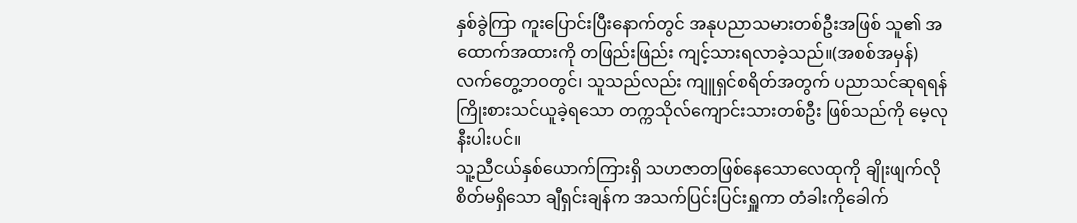နှစ်ခွဲကြာ ကူးပြောင်းပြီးနောက်တွင် အနုပညာသမားတစ်ဦးအဖြစ် သူ၏ အထောက်အထားကို တဖြည်းဖြည်း ကျင့်သားရလာခဲ့သည်။(အစစ်အမှန်)လက်တွေ့ဘဝတွင်၊ သူသည်လည်း ကျူရှင်စရိတ်အတွက် ပညာသင်ဆုရရန် ကြိုးစားသင်ယူခဲ့ရသော တက္ကသိုလ်ကျောင်းသားတစ်ဦး ဖြစ်သည်ကို မေ့လုနီးပါးပင်။
သူ့ညီငယ်နှစ်ယောက်ကြားရှိ သဟဇာတဖြစ်နေသောလေထုကို ချိုးဖျက်လိုစိတ်မရှိသော ချီရှင်းချန်က အသက်ပြင်းပြင်းရှူကာ တံခါးကိုခေါက်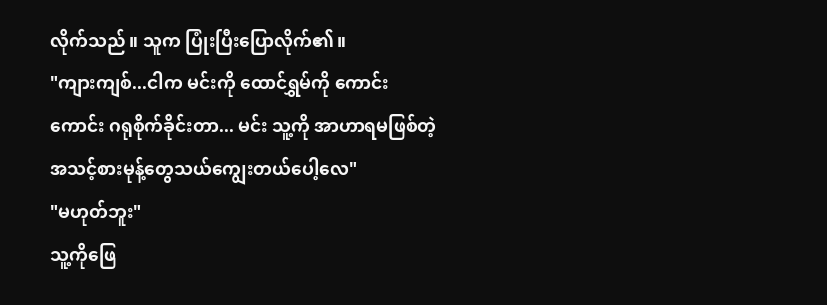လိုက်သည်။ သူက ပြုံးပြီးပြောလိုက်၏။
"ကျားကျစ်...ငါက မင်းကို ထောင်ရွှမ်ကို ကောင်းကောင်း ဂရုစိုက်ခိုင်းတာ... မင်း သူ့ကို အာဟာရမဖြစ်တဲ့ အသင့်စားမုန့်တွေသယ်ကျွေးတယ်ပေါ့လေ"
"မဟုတ်ဘူး"
သူ့ကိုဖြေ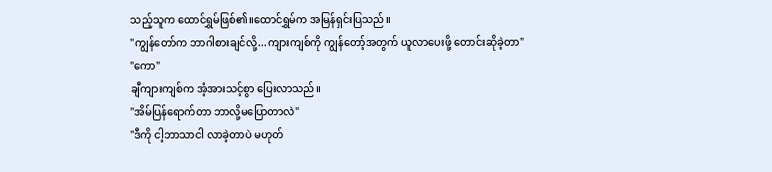သည့်သူက ထောင်ရွှမ်ဖြစ်၏။ထောင်ရွှမ်က အမြန်ရှင်းပြသည်။
"ကျွန်တော်က ဘာဂါစားချင်လို့...ကျားကျစ်ကို ကျွန်တော့်အတွက် ယူလာပေးဖို့ တောင်းဆိုခဲ့တာ"
"ကော"
ချီကျားကျစ်က အံ့အားသင့်စွာ ပြေးလာသည်။
"အိမ်ပြန်ရောက်တာ ဘာလို့မပြောတာလဲ"
"ဒီကို ငါ့ဘာသာငါ လာခဲ့တာပဲ မဟုတ်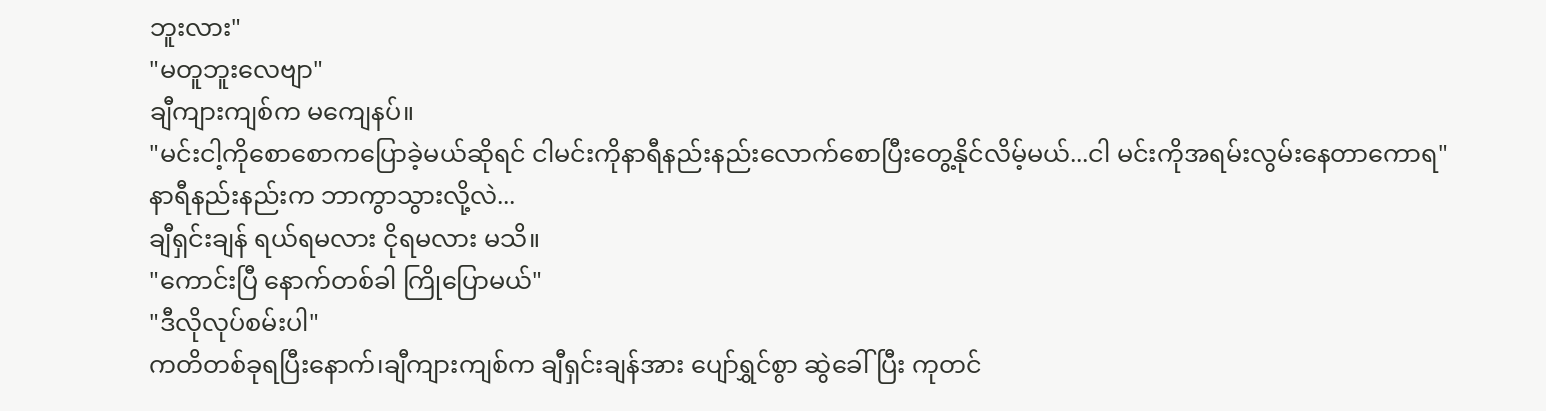ဘူးလား"
"မတူဘူးလေဗျာ"
ချီကျားကျစ်က မကျေနပ်။
"မင်းငါ့ကိုစောစောကပြောခဲ့မယ်ဆိုရင် ငါမင်းကိုနာရီနည်းနည်းလောက်စောပြီးတွေ့နိုင်လိမ့်မယ်...ငါ မင်းကိုအရမ်းလွမ်းနေတာကောရ"
နာရီနည်းနည်းက ဘာကွာသွားလို့လဲ...
ချီရှင်းချန် ရယ်ရမလား ငိုရမလား မသိ။
"ကောင်းပြီ နောက်တစ်ခါ ကြိုပြောမယ်"
"ဒီလိုလုပ်စမ်းပါ"
ကတိတစ်ခုရပြီးနောက်၊ချီကျားကျစ်က ချီရှင်းချန်အား ပျော်ရွှင်စွာ ဆွဲခေါ်ပြီး ကုတင်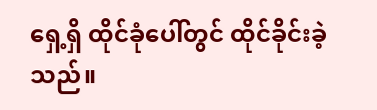ရှေ့ရှိ ထိုင်ခုံပေါ်တွင် ထိုင်ခိုင်းခဲ့သည်။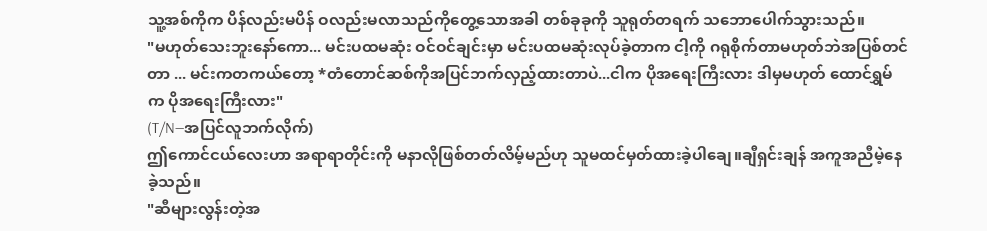သူ့အစ်ကိုက ပိန်လည်းမပိန် ဝလည်းမလာသည်ကိုတွေ့သောအခါ တစ်ခုခုကို သူရုတ်တရက် သဘောပေါက်သွားသည်။
"မဟုတ်သေးဘူးနော်ကော... မင်းပထမဆုံး ဝင်ဝင်ချင်းမှာ မင်းပထမဆုံးလုပ်ခဲ့တာက ငါ့ကို ဂရုစိုက်တာမဟုတ်ဘဲအပြစ်တင်တာ ... မင်းကတကယ်တော့ *တံတောင်ဆစ်ကိုအပြင်ဘက်လှည့်ထားတာပဲ...ငါက ပိုအရေးကြီးလား ဒါမှမဟုတ် ထောင်ရွှမ်က ပိုအရေးကြီးလား"
(T/N—အပြင်လူဘက်လိုက်)
ဤကောင်ငယ်လေးဟာ အရာရာတိုင်းကို မနာလိုဖြစ်တတ်လိမ့်မည်ဟု သူမထင်မှတ်ထားခဲ့ပါချေ။ချီရှင်းချန် အကူအညီမဲ့နေခဲ့သည်။
"ဆီများလွန်းတဲ့အ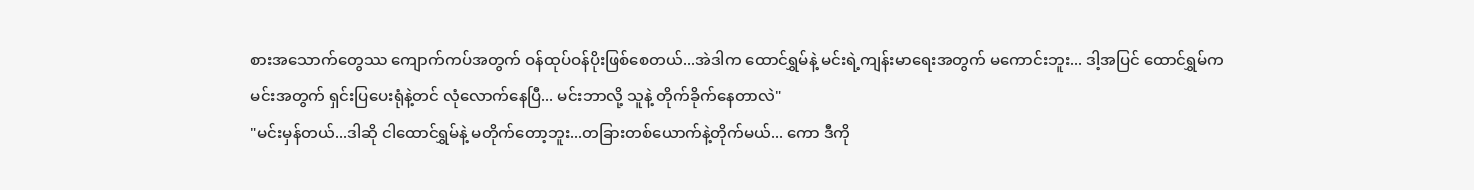စားအသောက်တွေဿ ကျောက်ကပ်အတွက် ဝန်ထုပ်ဝန်ပိုးဖြစ်စေတယ်...အဲဒါက ထောင်ရွှမ်နဲ့ မင်းရဲ့ကျန်းမာရေးအတွက် မကောင်းဘူး... ဒါ့အပြင် ထောင်ရွှမ်က မင်းအတွက် ရှင်းပြပေးရုံနဲ့တင် လုံလောက်နေပြီ... မင်းဘာလို့ သူနဲ့ တိုက်ခိုက်နေတာလဲ"
"မင်းမှန်တယ်...ဒါဆို ငါထောင်ရွှမ်နဲ့ မတိုက်တော့ဘူး...တခြားတစ်ယောက်နဲ့တိုက်မယ်... ကော ဒီကို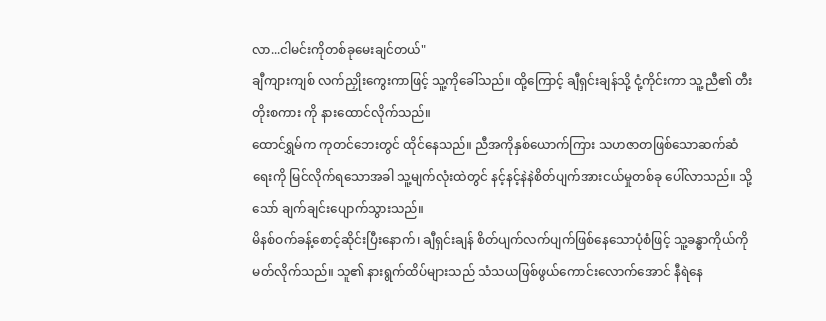လာ...ငါမင်းကိုတစ်ခုမေးချင်တယ်"
ချီကျားကျစ် လက်ညှိုးကွေးကာဖြင့် သူ့ကိုခေါ်သည်။ ထို့ကြောင့် ချီရှင်းချန်သို့ ငုံ့ကိုင်းကာ သူ့ညီ၏ တီးတိုးစကား ကို နားထောင်လိုက်သည်။
ထောင်ရွှမ်က ကုတင်ဘေးတွင် ထိုင်နေသည်။ ညီအကိုနှစ်ယောက်ကြား သဟဇာတဖြစ်သောဆက်ဆံရေးကို မြင်လိုက်ရသောအခါ သူ့မျက်လုံးထဲတွင် နင့်နင့်နဲနဲစိတ်ပျက်အားငယ်မှုတစ်ခု ပေါ်လာသည်။ သို့သော် ချက်ချင်းပျောက်သွားသည်။
မိနစ်ဝက်ခန့်စောင့်ဆိုင်းပြီးနောက်၊ ချီရှင်းချန် စိတ်ပျက်လက်ပျက်ဖြစ်နေသောပုံစံဖြင့် သူ့ခန္ဓာကိုယ်ကို မတ်လိုက်သည်။ သူ၏ နားရွက်ထိပ်များသည် သံသယဖြစ်ဖွယ်ကောင်းလောက်အောင် နီရဲနေ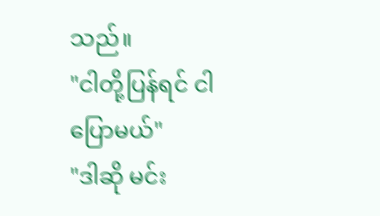သည်။
"ငါတို့ပြန်ရင် ငါပြောမယ်"
"ဒါဆို မင်း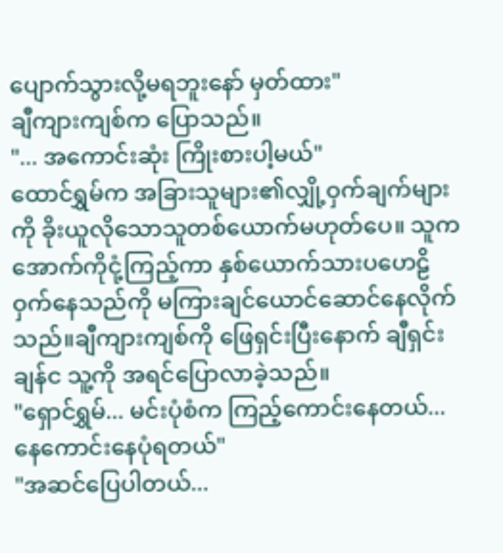ပျောက်သွားလို့မရဘူးနော် မှတ်ထား"
ချီကျားကျစ်က ပြောသည်။
"... အကောင်းဆုံး ကြိုးစားပါ့မယ်"
ထောင်ရွှမ်က အခြားသူများ၏လျှို့ဝှက်ချက်များကို ခိုးယူလိုသောသူတစ်ယောက်မဟုတ်ပေ။ သူက အောက်ကိုငုံ့ကြည့်ကာ နှစ်ယောက်သားပဟေဠိဝှက်နေသည်ကို မကြားချင်ယောင်ဆောင်နေလိုက်သည်။ချီကျားကျစ်ကို ဖြေရှင်းပြီးနောက် ချီရှင်းချန်င သူ့ကို အရင်ပြောလာခဲ့သည်။
"ရှောင်ရွှမ်... မင်းပုံစံက ကြည့်ကောင်းနေတယ်... နေကောင်းနေပုံရတယ်"
"အဆင်ပြေပါတယ်...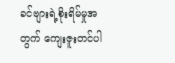ခင်ဗျားရဲ့စိုးရိမ်မှုအတွက် ကျေးဇူးတင်ပါ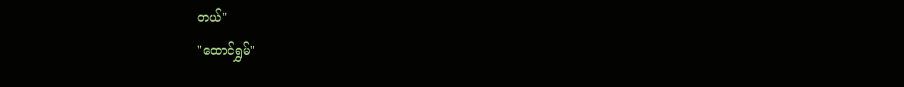တယ်"
"ထောင်ရွှမ်"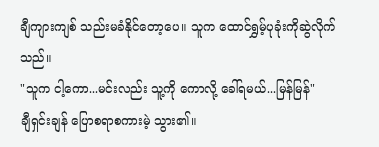ချီကျားကျစ် သည်းမခံနိုင်တော့ပေ။ သူက ထောင်ရွှမ့်ပုခုံးကိုဆွဲလိုက်သည်။
"သူက ငါ့ကော...မင်းလည်း သူ့ကို ကောလို့ ခေါ်ရမယ်...မြန်မြန်"
ချီရှင်းချန် ပြောစရာစကားမဲ့ သွား၏။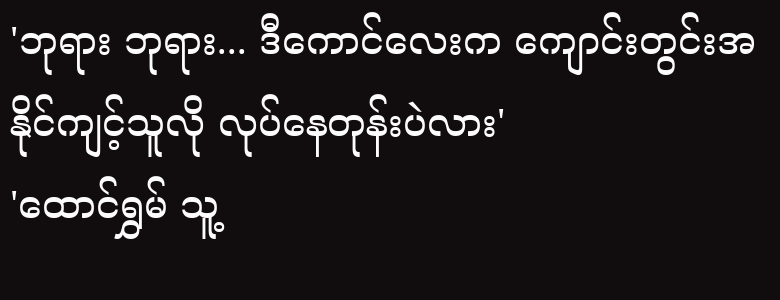'ဘုရား ဘုရား... ဒီကောင်လေးက ကျောင်းတွင်းအနိုင်ကျင့်သူလို လုပ်နေတုန်းပဲလား'
'ထောင်ရွှမ် သူ့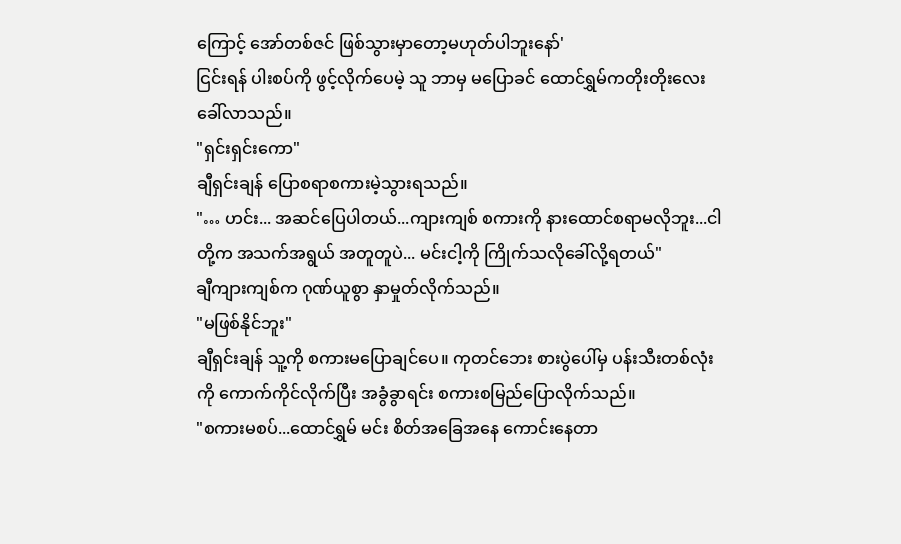ကြောင့် အော်တစ်ဇင် ဖြစ်သွားမှာတော့မဟုတ်ပါဘူးနော်'
ငြင်းရန် ပါးစပ်ကို ဖွင့်လိုက်ပေမဲ့ သူ ဘာမှ မပြောခင် ထောင်ရွှမ်ကတိုးတိုးလေးခေါ်လာသည်။
"ရှင်းရှင်းကော"
ချီရှင်းချန် ပြောစရာစကားမဲ့သွားရသည်။
"… ဟင်း... အဆင်ပြေပါတယ်...ကျားကျစ် စကားကို နားထောင်စရာမလိုဘူး...ငါတို့က အသက်အရွယ် အတူတူပဲ... မင်းငါ့ကို ကြိုက်သလိုခေါ်လို့ရတယ်"
ချီကျားကျစ်က ဂုဏ်ယူစွာ နှာမှုတ်လိုက်သည်။
"မဖြစ်နိုင်ဘူး"
ချီရှင်းချန် သူ့ကို စကားမပြောချင်ပေ။ ကုတင်ဘေး စားပွဲပေါ်မှ ပန်းသီးတစ်လုံးကို ကောက်ကိုင်လိုက်ပြီး အခွံခွာရင်း စကားစမြည်ပြောလိုက်သည်။
"စကားမစပ်...ထောင်ရွှမ် မင်း စိတ်အခြေအနေ ကောင်းနေတာ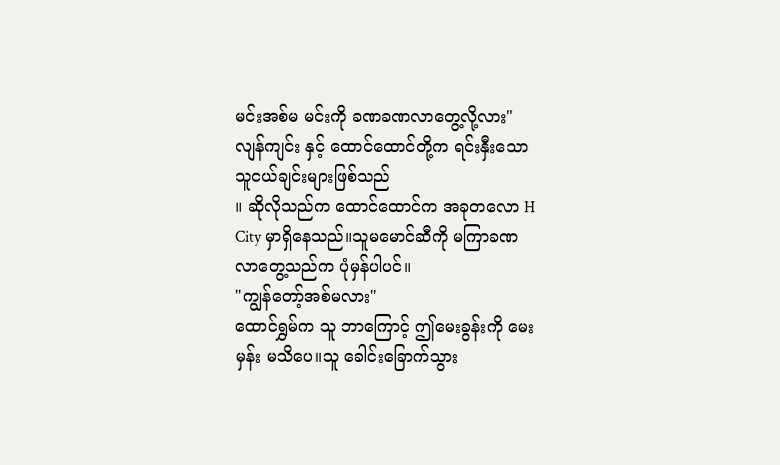မင်းအစ်မ မင်းကို ခဏခဏလာတွေ့လို့လား"
လျန်ကျင်း နှင့် ထောင်ထောင်တို့က ရင်းနှီးသော သူငယ်ချင်းများဖြစ်သည်
။ ဆိုလိုသည်က ထောင်ထောင်က အခုတလော H City မှာရှိနေသည်။သူမမောင်ဆီကို မကြာခဏ လာတွေ့သည်က ပုံမှန်ပါပင်။
"ကျွန်တော့်အစ်မလား"
ထောင်ရွှမ်က သူ ဘာကြောင့် ဤမေးခွန်းကို မေးမှန်း မသိပေ။သူ ခေါင်းခြောက်သွား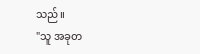သည်။
"သူ အခုတ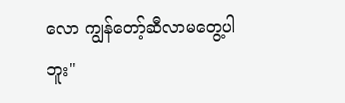လော ကျွန်တော့်ဆီလာမတွေ့ပါဘူး"